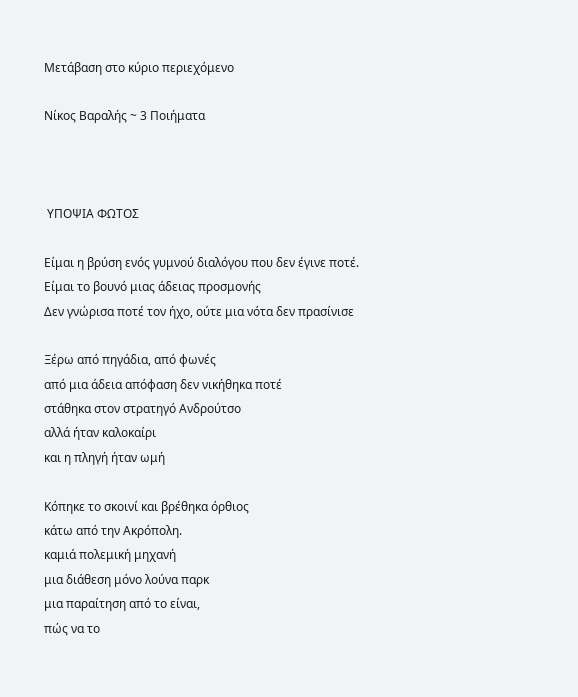Μετάβαση στο κύριο περιεχόμενο

Νίκος Βαραλής ~ 3 Ποιήματα



 ΥΠΟΨΙΑ ΦΩΤΟΣ

Είμαι η βρύση ενός γυμνού διαλόγου που δεν έγινε ποτέ.
Είμαι το βουνό μιας άδειας προσμονής
Δεν γνώρισα ποτέ τον ήχο, ούτε μια νότα δεν πρασίνισε

Ξέρω από πηγάδια, από φωνές
από μια άδεια απόφαση δεν νικήθηκα ποτέ
στάθηκα στον στρατηγό Ανδρούτσο
αλλά ήταν καλοκαίρι
και η πληγή ήταν ωμή

Κόπηκε το σκοινί και βρέθηκα όρθιος
κάτω από την Ακρόπολη.
καμιά πολεμική μηχανή
μια διάθεση μόνο λούνα παρκ
μια παραίτηση από το είναι,
πώς να το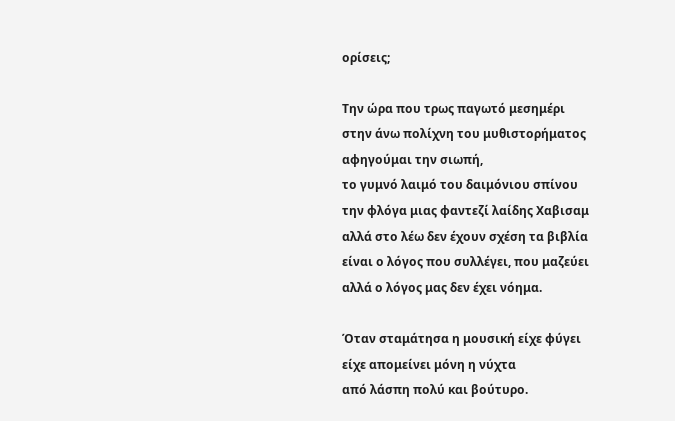ορίσεις;

Την ώρα που τρως παγωτό μεσημέρι
στην άνω πολίχνη του μυθιστορήματος
αφηγούμαι την σιωπή,
το γυμνό λαιμό του δαιμόνιου σπίνου
την φλόγα μιας φαντεζί λαίδης Χαβισαμ
αλλά στο λέω δεν έχουν σχέση τα βιβλία
είναι ο λόγος που συλλέγει, που μαζεύει
αλλά ο λόγος μας δεν έχει νόημα.

Όταν σταμάτησα η μουσική είχε φύγει
είχε απομείνει μόνη η νύχτα
από λάσπη πολύ και βούτυρο.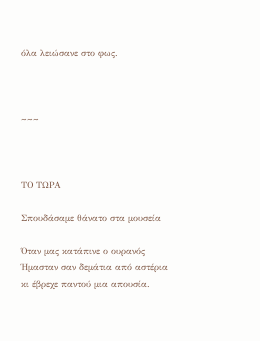όλα λειώσανε στο φως.



~~~



ΤΟ ΤΩΡΑ

Σπουδάσαμε θάνατο στα μουσεία

Όταν μας κατάπινε ο ουρανός
Ήμασταν σαν δεμάτια από αστέρια
κι έβρεχε παντού μια απουσία.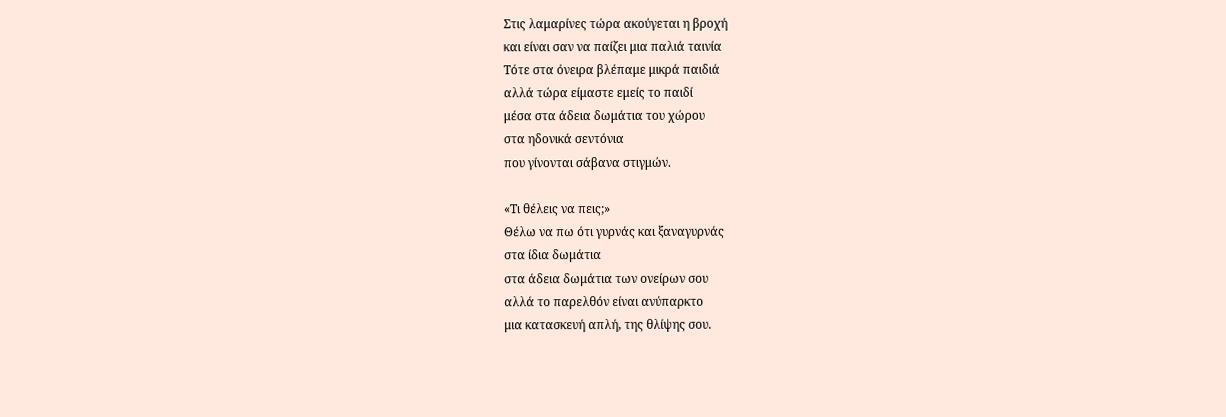Στις λαμαρίνες τώρα ακούγεται η βροχή
και είναι σαν να παίζει μια παλιά ταινία
Τότε στα όνειρα βλέπαμε μικρά παιδιά
αλλά τώρα είμαστε εμείς το παιδί
μέσα στα άδεια δωμάτια του χώρου
στα ηδονικά σεντόνια
που γίνονται σάβανα στιγμών.

«Τι θέλεις να πεις;»
Θέλω να πω ότι γυρνάς και ξαναγυρνάς
στα ίδια δωμάτια
στα άδεια δωμάτια των ονείρων σου
αλλά το παρελθόν είναι ανύπαρκτο
μια κατασκευή απλή, της θλίψης σου.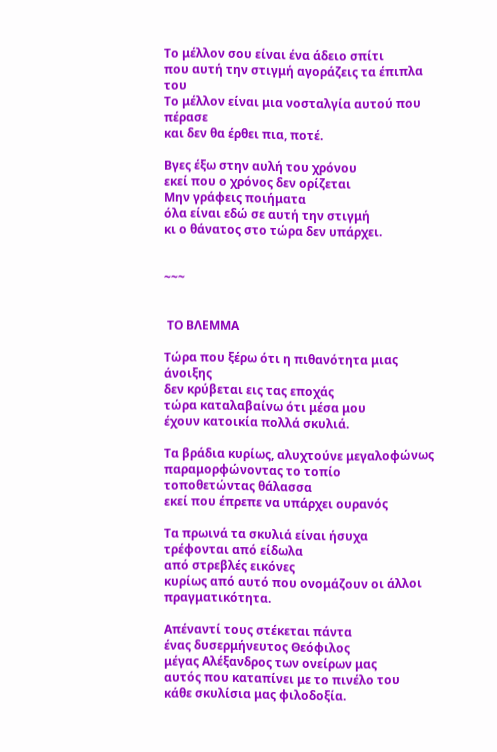Το μέλλον σου είναι ένα άδειο σπίτι
που αυτή την στιγμή αγοράζεις τα έπιπλα του
Το μέλλον είναι μια νοσταλγία αυτού που πέρασε
και δεν θα έρθει πια, ποτέ.

Βγες έξω στην αυλή του χρόνου
εκεί που ο χρόνος δεν ορίζεται
Μην γράφεις ποιήματα
όλα είναι εδώ σε αυτή την στιγμή
κι ο θάνατος στο τώρα δεν υπάρχει.


~~~


 ΤΟ ΒΛΕΜΜΑ

Τώρα που ξέρω ότι η πιθανότητα μιας άνοιξης
δεν κρύβεται εις τας εποχάς
τώρα καταλαβαίνω ότι μέσα μου
έχουν κατοικία πολλά σκυλιά.

Τα βράδια κυρίως, αλυχτούνε μεγαλοφώνως
παραμορφώνοντας το τοπίο
τοποθετώντας θάλασσα
εκεί που έπρεπε να υπάρχει ουρανός

Τα πρωινά τα σκυλιά είναι ήσυχα
τρέφονται από είδωλα
από στρεβλές εικόνες
κυρίως από αυτό που ονομάζουν οι άλλοι
πραγματικότητα.

Απέναντί τους στέκεται πάντα
ένας δυσερμήνευτος Θεόφιλος
μέγας Αλέξανδρος των ονείρων μας
αυτός που καταπίνει με το πινέλο του
κάθε σκυλίσια μας φιλοδοξία.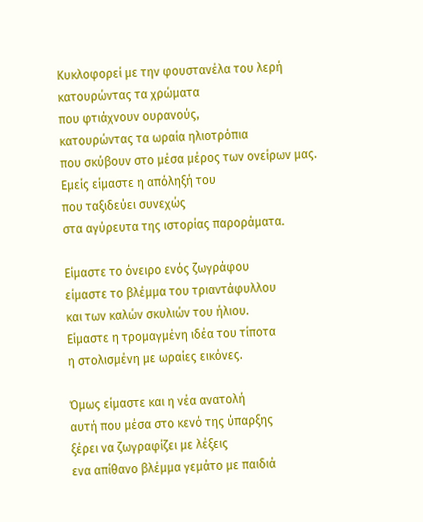Κυκλοφορεί με την φουστανέλα του λερή
κατουρώντας τα χρώματα
που φτιάχνουν ουρανούς,
κατουρώντας τα ωραία ηλιοτρόπια
που σκύβουν στο μέσα μέρος των ονείρων μας.
Εμείς είμαστε η απόληξή του
που ταξιδεύει συνεχώς
στα αγύρευτα της ιστορίας παροράματα.

Είμαστε το όνειρο ενός ζωγράφου
είμαστε το βλέμμα του τριαντάφυλλου
και των καλών σκυλιών του ήλιου.
Είμαστε η τρομαγμένη ιδέα του τίποτα
η στολισμένη με ωραίες εικόνες.

Όμως είμαστε και η νέα ανατολή
αυτή που μέσα στο κενό της ύπαρξης
ξέρει να ζωγραφίζει με λέξεις
ενα απίθανο βλέμμα γεμάτο με παιδιά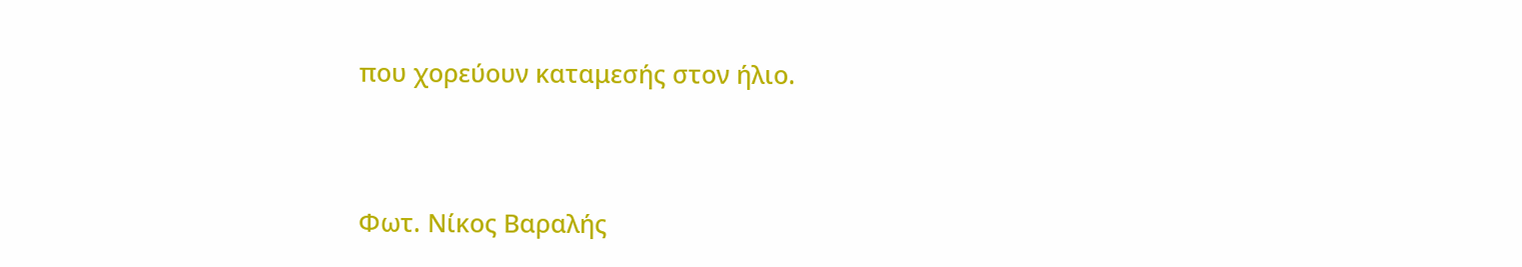που χορεύουν καταμεσής στον ήλιο.



Φωτ. Νίκος Βαραλής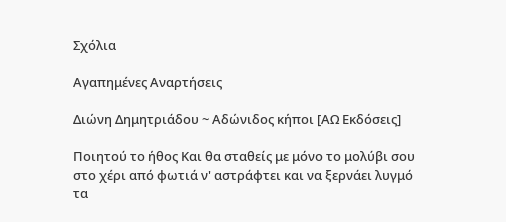Σχόλια

Αγαπημένες Αναρτήσεις

Διώνη Δημητριάδου ~ Αδώνιδος κήποι [ΑΩ Εκδόσεις]

Ποιητού το ήθος Και θα σταθείς με μόνο το μολύβι σου στο χέρι από φωτιά ν' αστράφτει και να ξερνάει λυγμό τα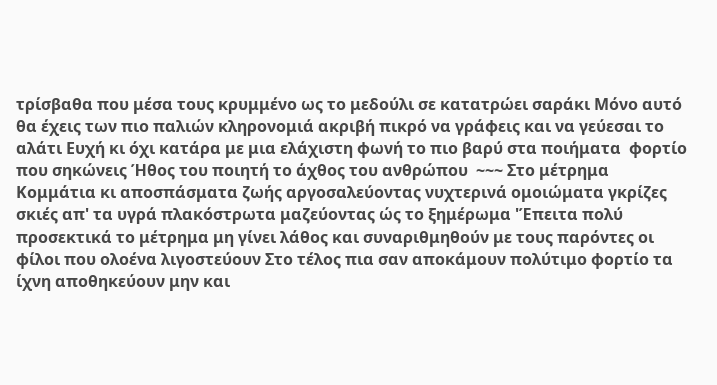τρίσβαθα που μέσα τους κρυμμένο ως το μεδούλι σε κατατρώει σαράκι Μόνο αυτό θα έχεις των πιο παλιών κληρονομιά ακριβή πικρό να γράφεις και να γεύεσαι το αλάτι Ευχή κι όχι κατάρα με μια ελάχιστη φωνή το πιο βαρύ στα ποιήματα  φορτίο που σηκώνεις Ήθος του ποιητή το άχθος του ανθρώπου  ~~~ Στο μέτρημα Κομμάτια κι αποσπάσματα ζωής αργοσαλεύοντας νυχτερινά ομοιώματα γκρίζες σκιές απ' τα υγρά πλακόστρωτα μαζεύοντας ώς το ξημέρωμα 'Έπειτα πολύ προσεκτικά το μέτρημα μη γίνει λάθος και συναριθμηθούν με τους παρόντες οι φίλοι που ολοένα λιγοστεύουν Στο τέλος πια σαν αποκάμουν πολύτιμο φορτίο τα ίχνη αποθηκεύουν μην και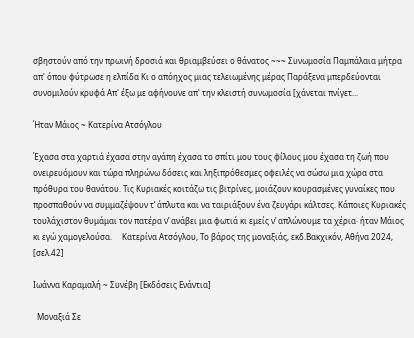σβηστούν από την πρωινή δροσιά και θριαμβεύσει ο θάνατος ~~~ Συνωμοσία Παμπάλαια μήτρα απ' όπου φύτρωσε η ελπίδα Κι ο απόηχος μιας τελειωμένης μέρας Παράξενα μπερδεύονται  συνομιλούν κρυφά Απ' έξω με αφήνουνε απ' την κλειστή συνωμοσία [χάνεται πνίγετ...

Ήταν Μάιος ~ Κατερίνα Ατσόγλου

Έχασα στα χαρτιά έχασα στην αγάπη έχασα το σπίτι μου τους φίλους μου έχασα τη ζωή που ονειρευόμουν και τώρα πληρώνω δόσεις και ληξιπρόθεσμες οφειλές να σώσω μια χώρα στα πρόθυρα του θανάτου. Τις Κυριακές κοιτάζω τις βιτρίνες, μοιάζουν κουρασμένες γυναίκες που προσπαθούν να συμμαζέψουν τ’ άπλυτα και να ταιριάξουν ένα ζευγάρι κάλτσες. Κάποιες Κυριακές τουλάχιστον θυμάμαι τον πατέρα ν’ ανάβει μια φωτιά κι εμείς ν’ απλώνουμε τα χέρια· ήταν Μάιος κι εγώ χαμογελούσα.     Κατερίνα Ατσόγλου, Το βάρος της μοναξιάς, εκδ.Βακχικόν, Αθήνα 2024, [σελ.42]

Ιωάννα Καραμαλή ~ Συνέβη [Εκδόσεις Ενάντια]

  Μοναξιά Σε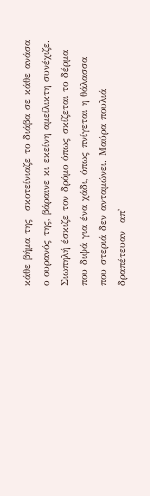κάθε βήμα της  σκοτείνιαζε το διάβα σε κάθε ανάσα ο ουρανός της, βάραινε κι εκείνη αμείλικτη συνέχιζε. Σιωπηλή έσκιζε τον δρόμο όπως σκίζεται το δέρμα που διψά για ένα χάδι, όπως πνίγεται η θάλασσα που στεριά δεν ανταμώνει. Μαύρα πουλιά δραπέτευαν  απ'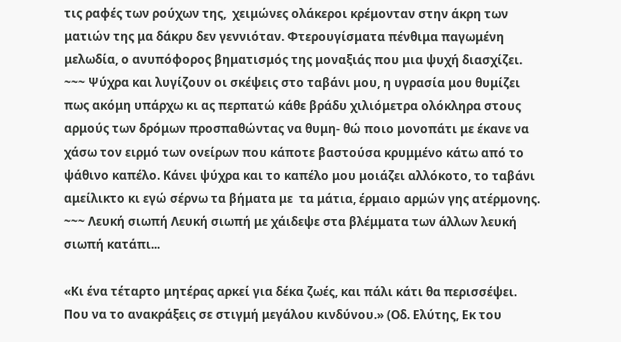τις ραφές των ρούχων της,  χειμώνες ολάκεροι κρέμονταν στην άκρη των ματιών της μα δάκρυ δεν γεννιόταν. Φτερουγίσματα πένθιμα παγωμένη μελωδία, ο ανυπόφορος βηματισμός της μοναξιάς που μια ψυχή διασχίζει. ~~~ Ψύχρα και λυγίζουν οι σκέψεις στο ταβάνι μου, η υγρασία μου θυμίζει πως ακόμη υπάρχω κι ας περπατώ κάθε βράδυ χιλιόμετρα ολόκληρα στους αρμούς των δρόμων προσπαθώντας να θυμη- θώ ποιο μονοπάτι με έκανε να χάσω τον ειρμό των ονείρων που κάποτε βαστούσα κρυμμένο κάτω από το ψάθινο καπέλο. Κάνει ψύχρα και το καπέλο μου μοιάζει αλλόκοτο, το ταβάνι αμείλικτο κι εγώ σέρνω τα βήματα με  τα μάτια, έρμαιο αρμών γης ατέρμονης. ~~~ Λευκή σιωπή Λευκή σιωπή με χάιδεψε στα βλέμματα των άλλων λευκή σιωπή κατάπι...

«Κι ένα τέταρτο μητέρας αρκεί για δέκα ζωές, και πάλι κάτι θα περισσέψει. Που να το ανακράξεις σε στιγμή μεγάλου κινδύνου.» (Οδ. Ελύτης, Εκ του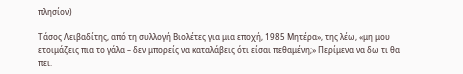πλησίον)

Τάσος Λειβαδίτης, από τη συλλογή Βιολέτες για μια εποχή, 1985 Μητέρα», της λέω, «μη μου ετοιμάζεις πια το γάλα – δεν μπορείς να καταλάβεις ότι είσαι πεθαμένη;» Περίμενα να δω τι θα πει.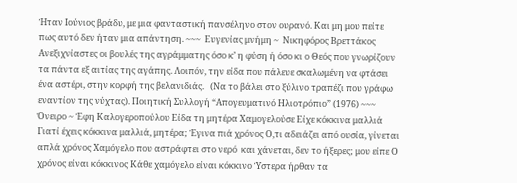Ήταν Ιούνιος βράδυ, με μια φανταστική πανσέληνο στον ουρανό. Και μη μου πείτε πως αυτό δεν ήταν μια απάντηση. ~~~  Ευγενίας μνήμη ~  Νικηφόρος Βρεττάκος  Ανεξιχνίαστες οι βουλές της αγράμματης όσο κ’ η φύση ή όσο κι ο Θεός που γνωρίζουν τα πάντα εξ αιτίας της αγάπης. Λοιπόν, την είδα που πάλευε σκαλωμένη να φτάσει ένα αστέρι, στην κορφή της βελανιδιάς.   (Να το βάλει στο ξύλινο τραπέζι που γράφω εναντίον της νύχτας). Ποιητική Συλλογή “Απογευματινό Ηλιοτρόπιο” (1976) ~~~ Όνειρο ~ Έφη Καλογεροπούλου Είδα τη μητέρα Χαμογελούσε Είχε κόκκινα μαλλιά Γιατί έχεις κόκκινα μαλλιά, μητέρα; Έγινα πιά χρόνος Ο,τι αδειάζει από ουσία, γίνεται απλά χρόνος Χαμόγελο που αστράφτει στο νερό  και χάνεται, δεν το ήξερες; μου είπε Ο χρόνος είναι κόκκινος Κάθε χαμόγελο είναι κόκκινο Ύστερα ήρθαν τα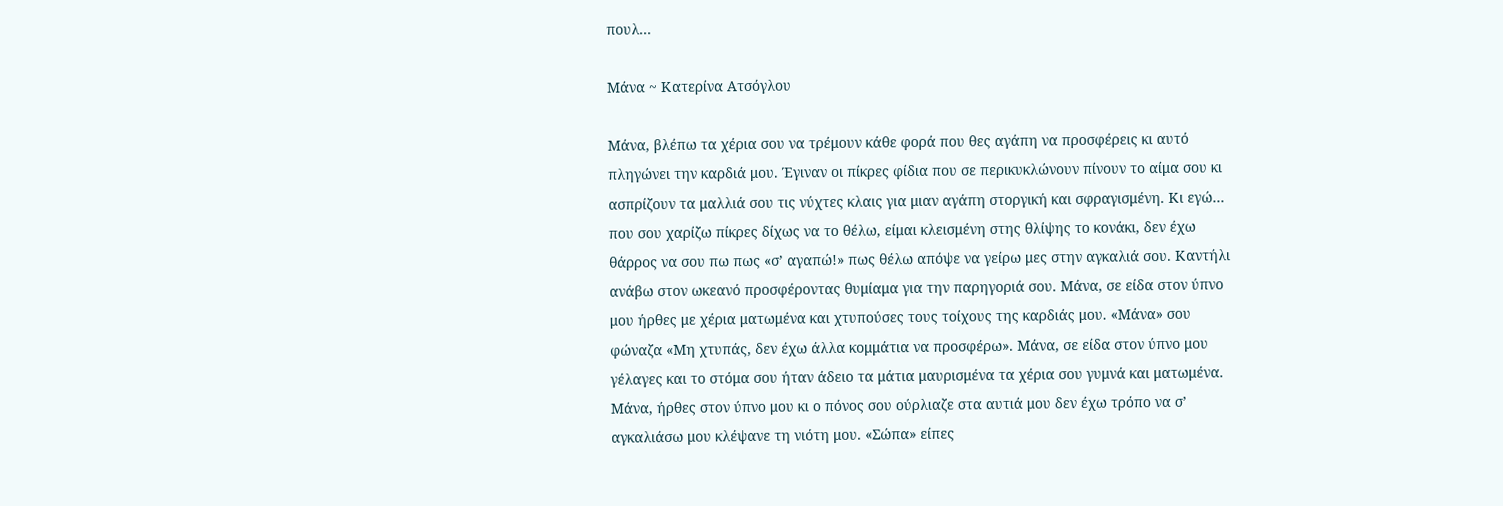πουλ...

Μάνα ~ Κατερίνα Ατσόγλου

Μάνα, βλέπω τα χέρια σου να τρέμουν κάθε φορά που θες αγάπη να προσφέρεις κι αυτό πληγώνει την καρδιά μου. Έγιναν οι πίκρες φίδια που σε περικυκλώνουν πίνουν το αίμα σου κι ασπρίζουν τα μαλλιά σου τις νύχτες κλαις για μιαν αγάπη στοργική και σφραγισμένη. Κι εγώ… που σου χαρίζω πίκρες δίχως να το θέλω, είμαι κλεισμένη στης θλίψης το κονάκι, δεν έχω θάρρος να σου πω πως «σ’ αγαπώ!» πως θέλω απόψε να γείρω μες στην αγκαλιά σου. Καντήλι ανάβω στον ωκεανό προσφέροντας θυμίαμα για την παρηγοριά σου. Μάνα, σε είδα στον ύπνο μου ήρθες με χέρια ματωμένα και χτυπούσες τους τοίχους της καρδιάς μου. «Μάνα» σου φώναζα «Μη χτυπάς, δεν έχω άλλα κομμάτια να προσφέρω». Μάνα, σε είδα στον ύπνο μου γέλαγες και το στόμα σου ήταν άδειο τα μάτια μαυρισμένα τα χέρια σου γυμνά και ματωμένα. Μάνα, ήρθες στον ύπνο μου κι ο πόνος σου ούρλιαζε στα αυτιά μου δεν έχω τρόπο να σ’ αγκαλιάσω μου κλέψανε τη νιότη μου. «Σώπα» είπες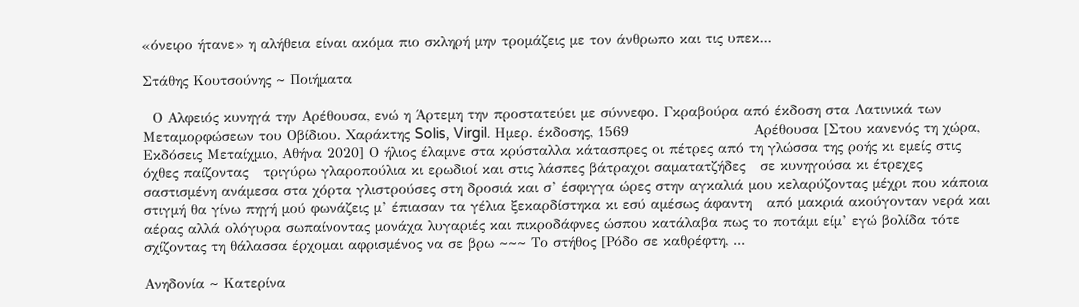«όνειρο ήτανε» η αλήθεια είναι ακόμα πιο σκληρή μην τρομάζεις με τον άνθρωπο και τις υπεκ...

Στάθης Κουτσούνης ~ Ποιήματα

  Ο Αλφειός κυνηγά την Αρέθουσα, ενώ η Άρτεμη την προστατεύει με σύννεφο. Γκραβούρα από έκδοση στα Λατινικά των Μεταμορφώσεων του Οβίδιου. Χαράκτης Solis, Virgil. Ημερ. έκδοσης, 1569                         Αρέθουσα [Στου κανενός τη χώρα,  Εκδόσεις Μεταίχμιο, Αθήνα 2020] Ο ήλιος έλαμνε στα κρύσταλλα κάτασπρες οι πέτρες από τη γλώσσα της ροής κι εμείς στις όχθες παίζοντας   τριγύρω γλαροπούλια κι ερωδιοί και στις λάσπες βάτραχοι σαματατζήδες   σε κυνηγούσα κι έτρεχες σαστισμένη ανάμεσα στα χόρτα γλιστρούσες στη δροσιά και σ’ έσφιγγα ώρες στην αγκαλιά μου κελαρύζοντας μέχρι που κάποια στιγμή θα γίνω πηγή μού φωνάζεις μ’ έπιασαν τα γέλια ξεκαρδίστηκα κι εσύ αμέσως άφαντη   από μακριά ακούγονταν νερά και αέρας αλλά ολόγυρα σωπαίνοντας μονάχα λυγαριές και πικροδάφνες ώσπου κατάλαβα πως το ποτάμι είμ’ εγώ βολίδα τότε σχίζοντας τη θάλασσα έρχομαι αφρισμένος να σε βρω ~~~ Το στήθος [Ρόδο σε καθρέφτη, ...

Ανηδονία ~ Κατερίνα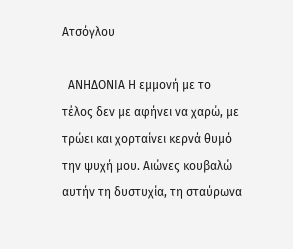Ατσόγλου

  ΑΝΗΔΟΝΙΑ Η εμμονή με το τέλος δεν με αφήνει να χαρώ, με τρώει και χορταίνει κερνά θυμό την ψυχή μου. Αιώνες κουβαλώ αυτήν τη δυστυχία, τη σταύρωνα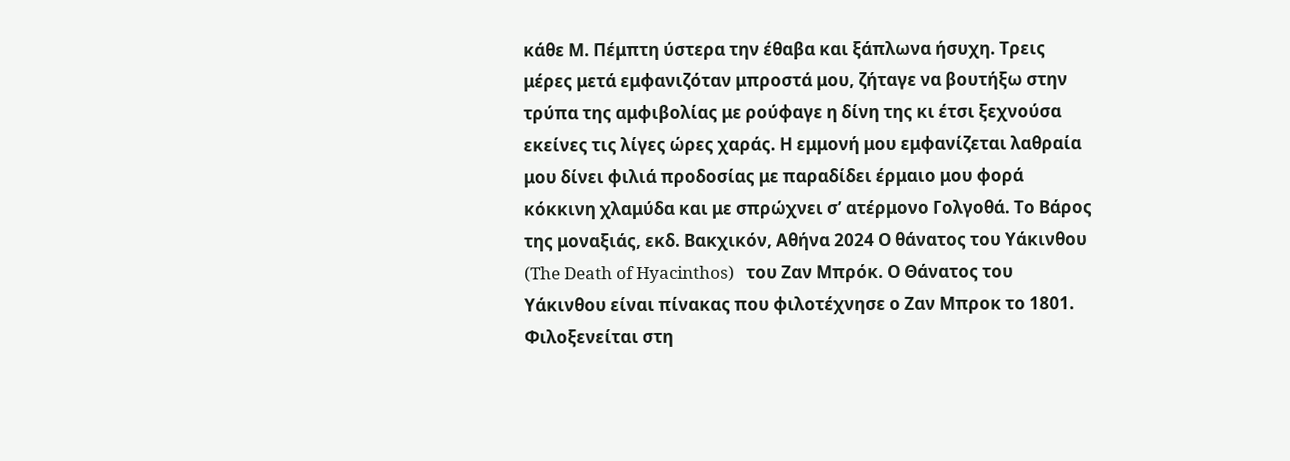κάθε Μ. Πέμπτη ύστερα την έθαβα και ξάπλωνα ήσυχη. Τρεις μέρες μετά εμφανιζόταν μπροστά μου, ζήταγε να βουτήξω στην τρύπα της αμφιβολίας με ρούφαγε η δίνη της κι έτσι ξεχνούσα εκείνες τις λίγες ώρες χαράς. Η εμμονή μου εμφανίζεται λαθραία μου δίνει φιλιά προδοσίας με παραδίδει έρμαιο μου φορά κόκκινη χλαμύδα και με σπρώχνει σ’ ατέρμονο Γολγοθά. Το Βάρος της μοναξιάς, εκδ. Βακχικόν, Αθήνα 2024 Ο θάνατος του Υάκινθου (The Death of Hyacinthos)   του Ζαν Μπρόκ. Ο Θάνατος του Υάκινθου είναι πίνακας που φιλοτέχνησε ο Ζαν Μπροκ το 1801. Φιλοξενείται στη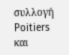συλλογή Poitiers και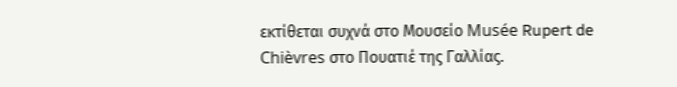εκτίθεται συχνά στο Μουσείο Musée Rupert de Chièvres στο Πουατιέ της Γαλλίας.